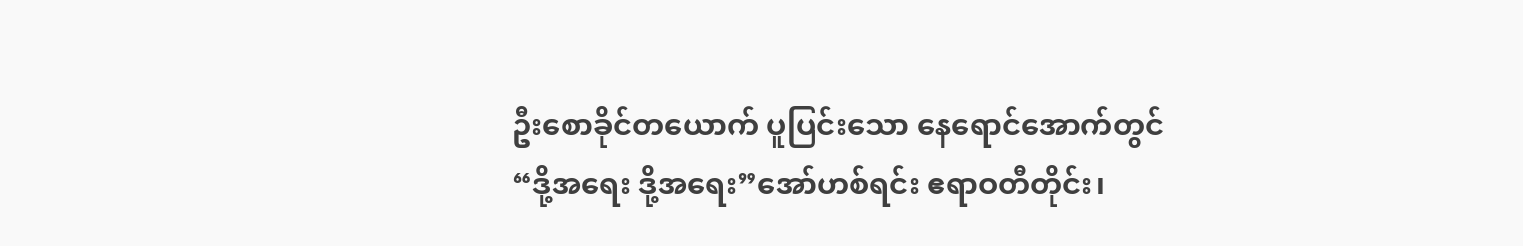ဦးစောခိုင်တယောက် ပူပြင်းသော နေရောင်အောက်တွင် “ဒို့အရေး ဒို့အရေး”အော်ဟစ်ရင်း ဧရာဝတီတိုင်း၊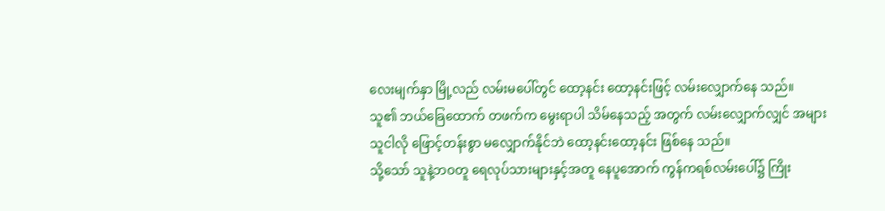လေးမျက်နှာ မြို့လည် လမ်းမပေါ်တွင် ထော့နင်း ထော့နင်းဖြင့် လမ်းလျှောက်နေ သည်။
သူ၏ ဘယ်ခြေထောက် တဖက်က မွေးရာပါ သိမ်နေသည့် အတွက် လမ်းလျှောက်လျှင် အများ သူငါလို ဖြောင့်တန်းစွာ မလျှောက်နိုင်ဘဲ ထော့နင်းထော့နင်း ဖြစ်နေ သည်။
သို့သော် သူနဲ့ဘဝတူ ရေလုပ်သားများနှင့်အတူ နေပူအောက် ကွန်ကရစ်လမ်းပေါ်၌ ကြိုး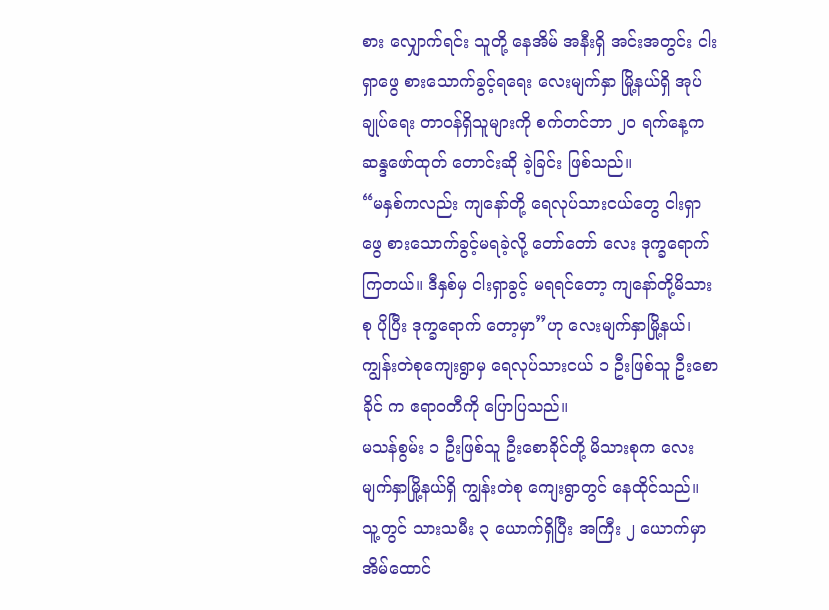စား လျှောက်ရင်း သူတို့ နေအိမ် အနီးရှိ အင်းအတွင်း ငါးရှာဖွေ စားသောက်ခွင့်ရရေး လေးမျက်နှာ မြို့နယ်ရှိ အုပ်ချုပ်ရေး တာဝန်ရှိသူများကို စက်တင်ဘာ ၂၀ ရက်နေ့က ဆန္ဒဖော်ထုတ် တောင်းဆို ခဲ့ခြင်း ဖြစ်သည်။
“မနှစ်ကလည်း ကျနော်တို့ ရေလုပ်သားငယ်တွေ ငါးရှာဖွေ စားသောက်ခွင့်မရခဲ့လို့ တော်တော် လေး ဒုက္ခရောက် ကြတယ်။ ဒီနှစ်မှ ငါးရှာခွင့် မရရင်တော့ ကျနော်တို့မိသားစု ပိုပြီး ဒုက္ခရောက် တော့မှာ”ဟု လေးမျက်နှာမြို့နယ်၊ ကျွန်းတဲစုကျေးရွာမှ ရေလုပ်သားငယ် ၁ ဦးဖြစ်သူ ဦးစောခိုင် က ဧရာဝတီကို ပြောပြသည်။
မသန်စွမ်း ၁ ဦးဖြစ်သူ ဦးစောခိုင်တို့ မိသားစုက လေးမျက်နှာမြို့နယ်ရှိ ကျွန်းတဲစု ကျေးရွာတွင် နေထိုင်သည်။ သူ့တွင် သားသမီး ၃ ယောက်ရှိပြီး အကြီး ၂ ယောက်မှာ အိမ်ထောင်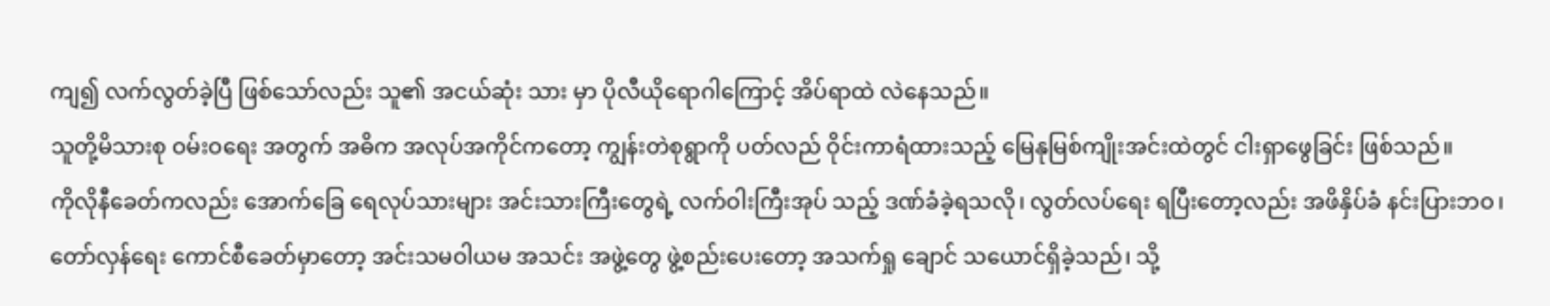ကျ၍ လက်လွတ်ခဲ့ပြီ ဖြစ်သော်လည်း သူ၏ အငယ်ဆုံး သား မှာ ပိုလီယိုရောဂါကြောင့် အိပ်ရာထဲ လဲနေသည်။
သူတို့မိသားစု ဝမ်းဝရေး အတွက် အဓိက အလုပ်အကိုင်ကတော့ ကျွန်းတဲစုရွာကို ပတ်လည် ဝိုင်းကာရံထားသည့် မြေနုမြစ်ကျိုးအင်းထဲတွင် ငါးရှာဖွေခြင်း ဖြစ်သည်။
ကိုလိုနီခေတ်ကလည်း အောက်ခြေ ရေလုပ်သားများ အင်းသားကြီးတွေရဲ့ လက်ဝါးကြီးအုပ် သည့် ဒဏ်ခံခဲ့ရသလို၊ လွတ်လပ်ရေး ရပြီးတော့လည်း အဖိနှိပ်ခံ နင်းပြားဘဝ၊ တော်လှန်ရေး ကောင်စီခေတ်မှာတော့ အင်းသမဝါယမ အသင်း အဖွဲ့တွေ ဖွဲ့စည်းပေးတော့ အသက်ရှု ချောင် သယောင်ရှိခဲ့သည်၊ သို့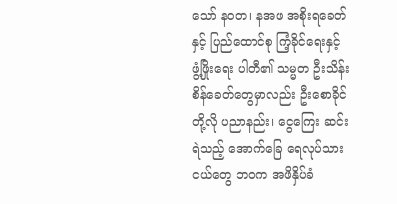သော် နဝတ၊ နအဖ အစိုးရခေတ်နှင့် ပြည်ထောင်စု ကြံ့ခိုင်ရေးနှင့် ဖွံ့ဖြိုးရေး ပါတီ၏ သမ္မတ ဦးသိန်းစိန်ခေတ်တွေမှာလည်း ဦးစောခိုင်တို့လို ပညာနည်း၊ ငွေကြေး ဆင်းရဲသည့် အောက်ခြေ ရေလုပ်သားငယ်တွေ ဘဝက အဖိနှိပ်ခံ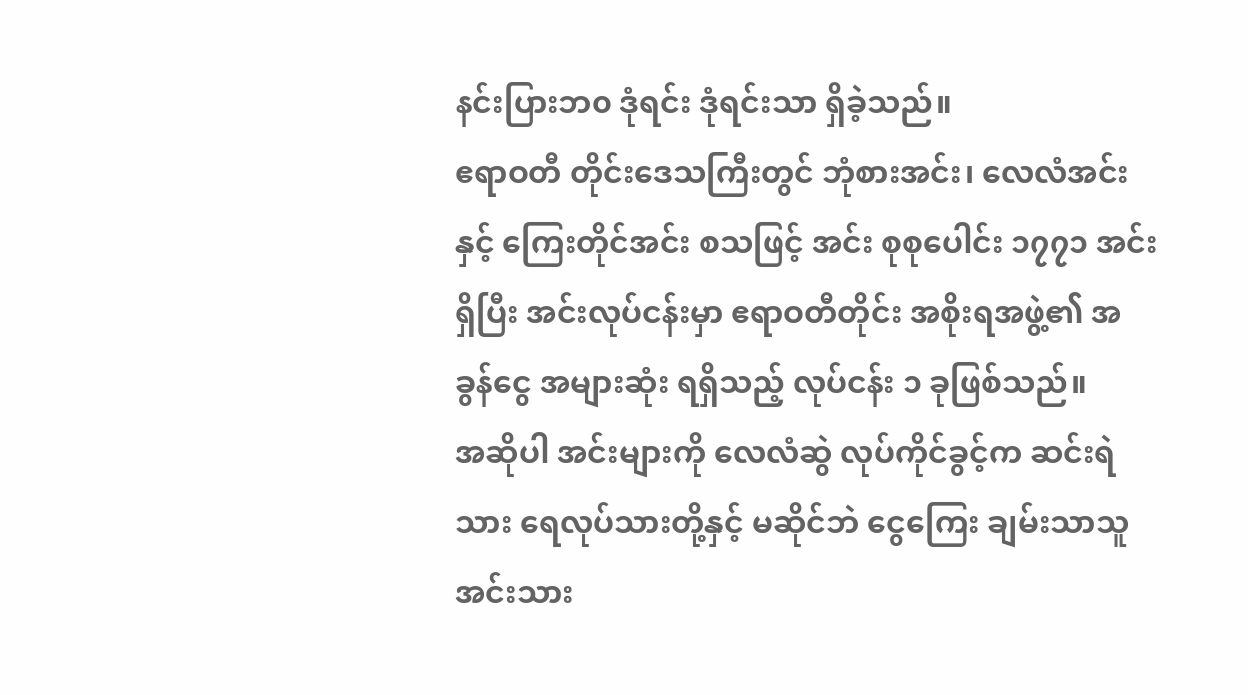နင်းပြားဘ၀ ဒုံရင်း ဒုံရင်းသာ ရှိခဲ့သည်။
ဧရာဝတီ တိုင်းဒေသကြီးတွင် ဘုံစားအင်း၊ လေလံအင်းနှင့် ကြေးတိုင်အင်း စသဖြင့် အင်း စုစုပေါင်း ၁၇၇၁ အင်းရှိပြီး အင်းလုပ်ငန်းမှာ ဧရာဝတီတိုင်း အစိုးရအဖွဲ့၏ အခွန်ငွေ အများဆုံး ရရှိသည့် လုပ်ငန်း ၁ ခုဖြစ်သည်။
အဆိုပါ အင်းများကို လေလံဆွဲ လုပ်ကိုင်ခွင့်က ဆင်းရဲသား ရေလုပ်သားတို့နှင့် မဆိုင်ဘဲ ငွေကြေး ချမ်းသာသူ အင်းသား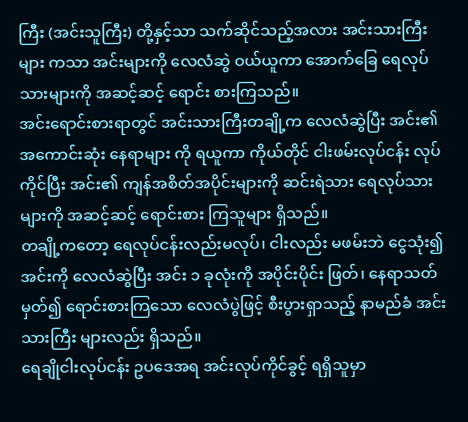ကြီး (အင်းသူကြီး) တို့နှင့်သာ သက်ဆိုင်သည့်အလား အင်းသားကြီးများ ကသာ အင်းများကို လေလံဆွဲ ဝယ်ယူကာ အောက်ခြေ ရေလုပ်သားများကို အဆင့်ဆင့် ရောင်း စားကြသည်။
အင်းရောင်းစားရာတွင် အင်းသားကြီးတချို့က လေလံဆွဲပြီး အင်း၏ အကောင်းဆုံး နေရာများ ကို ရယူကာ ကိုယ်တိုင် ငါးဖမ်းလုပ်ငန်း လုပ်ကိုင်ပြီး အင်း၏ ကျန်အစိတ်အပိုင်းများကို ဆင်းရဲသား ရေလုပ်သားများကို အဆင့်ဆင့် ရောင်းစား ကြသူများ ရှိသည်။
တချို့ကတော့ ရေလုပ်ငန်းလည်းမလုပ်၊ ငါးလည်း မဖမ်းဘဲ ငွေသုံး၍ အင်းကို လေလံဆွဲပြီး အင်း ၁ ခုလုံးကို အပိုင်းပိုင်း ဖြတ်၊ နေရာသတ်မှတ်၍ ရောင်းစားကြသော လေလံပွဲဖြင့် စီးပွားရှာသည့် နာမည်ခံ အင်းသားကြီး များလည်း ရှိသည်။
ရေချိုငါးလုပ်ငန်း ဥပဒေအရ အင်းလုပ်ကိုင်ခွင့် ရရှိသူမှာ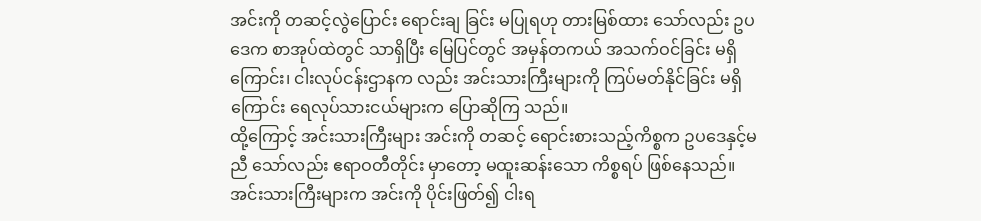အင်းကို တဆင့်လွဲပြောင်း ရောင်းချ ခြင်း မပြုရဟု တားမြစ်ထား သော်လည်း ဥပဒေက စာအုပ်ထဲတွင် သာရှိပြီး မြေပြင်တွင် အမှန်တကယ် အသက်ဝင်ခြင်း မရှိကြောင်း၊ ငါးလုပ်ငန်းဌာနက လည်း အင်းသားကြီးများကို ကြပ်မတ်နိုင်ခြင်း မရှိကြောင်း ရေလုပ်သားငယ်များက ပြောဆိုကြ သည်။
ထို့ကြောင့် အင်းသားကြီးများ အင်းကို တဆင့် ရောင်းစားသည့်ကိစ္စက ဥပဒေနှင့်မညီ သော်လည်း ဧရာဝတီတိုင်း မှာတော့ မထူးဆန်းသော ကိစ္စရပ် ဖြစ်နေသည်။
အင်းသားကြီးများက အင်းကို ပိုင်းဖြတ်၍ ငါးရ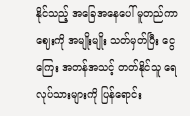နိုင်သည့် အခြေအနေပေါ် မူတည်ကာ ဈေးကို အမျိုးမျိုး သတ်မှတ်ပြီး ငွေကြေး အတန်အသင့် တတ်နိုင်သူ ရေလုပ်သားများကို ပြန်ရောင်း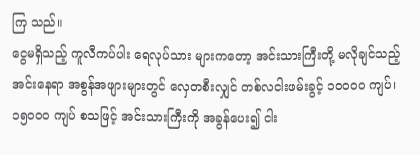ကြ သည်။
ငွေမရှိသည့် ကူလီကပ်ပါး ရေလုပ်သား များကတော့ အင်းသားကြီးတို့ မလိုချင်သည့် အင်းနေရာ အစွန်အဖျားများတွင် လှေတစီးလျှင် တစ်လငါးဖမ်းခွင့် ၁၀၀၀၀ ကျပ်၊ ၁၅၀၀၀ ကျပ် စသဖြင့် အင်းသားကြီးကို အခွန်ပေး၍ ငါး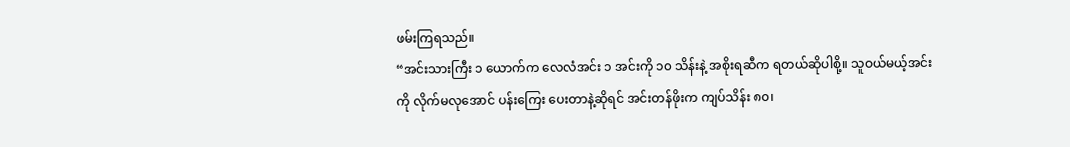ဖမ်းကြရသည်။
“အင်းသားကြီး ၁ ယောက်က လေလံအင်း ၁ အင်းကို ၁၀ သိန်းနဲ့ အစိုးရဆီက ရတယ်ဆိုပါစို့။ သူဝယ်မယ့်အင်းကို လိုက်မလုအောင် ပန်းကြေး ပေးတာနဲ့ဆိုရင် အင်းတန်ဖိုးက ကျပ်သိန်း ၈၀၊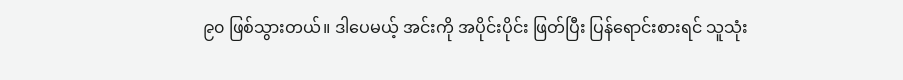၉၀ ဖြစ်သွားတယ်။ ဒါပေမယ့် အင်းကို အပိုင်းပိုင်း ဖြတ်ပြီး ပြန်ရောင်းစားရင် သူသုံး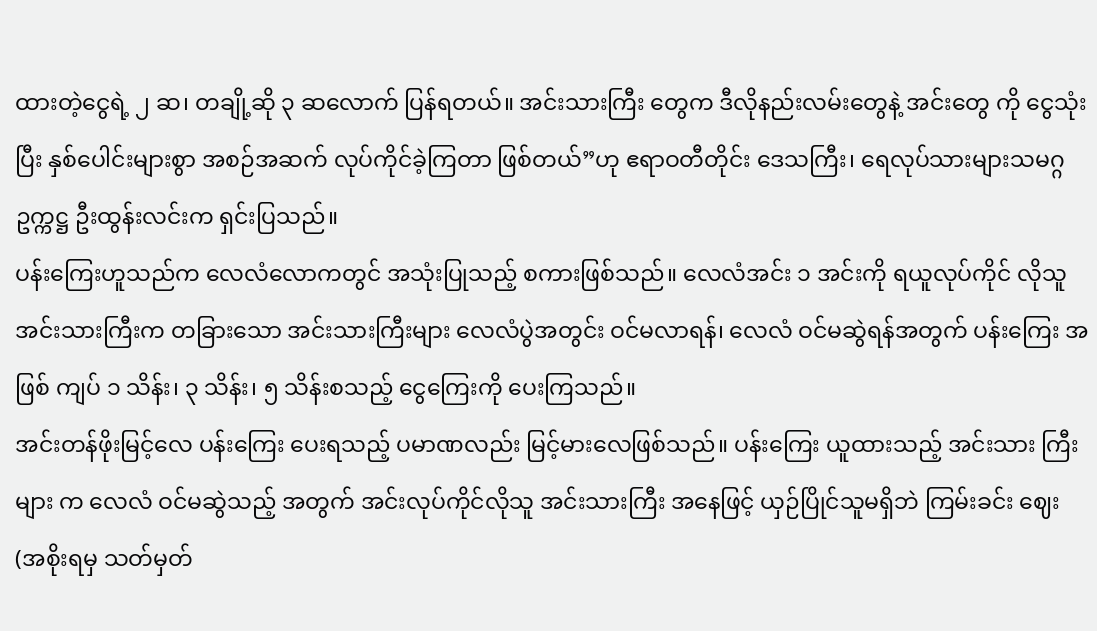ထားတဲ့ငွေရဲ့ ၂ ဆ၊ တချို့ဆို ၃ ဆလောက် ပြန်ရတယ်။ အင်းသားကြီး တွေက ဒီလိုနည်းလမ်းတွေနဲ့ အင်းတွေ ကို ငွေသုံးပြီး နှစ်ပေါင်းများစွာ အစဉ်အဆက် လုပ်ကိုင်ခဲ့ကြတာ ဖြစ်တယ်”ဟု ဧရာဝတီတိုင်း ဒေသကြီး၊ ရေလုပ်သားများသမဂ္ဂ ဥက္ကဋ္ဌ ဦးထွန်းလင်းက ရှင်းပြသည်။
ပန်းကြေးဟူသည်က လေလံလောကတွင် အသုံးပြုသည့် စကားဖြစ်သည်။ လေလံအင်း ၁ အင်းကို ရယူလုပ်ကိုင် လိုသူ အင်းသားကြီးက တခြားသော အင်းသားကြီးများ လေလံပွဲအတွင်း ဝင်မလာရန်၊ လေလံ ဝင်မဆွဲရန်အတွက် ပန်းကြေး အဖြစ် ကျပ် ၁ သိန်း၊ ၃ သိန်း၊ ၅ သိန်းစသည့် ငွေကြေးကို ပေးကြသည်။
အင်းတန်ဖိုးမြင့်လေ ပန်းကြေး ပေးရသည့် ပမာဏလည်း မြင့်မားလေဖြစ်သည်။ ပန်းကြေး ယူထားသည့် အင်းသား ကြီးများ က လေလံ ဝင်မဆွဲသည့် အတွက် အင်းလုပ်ကိုင်လိုသူ အင်းသားကြီး အနေဖြင့် ယှဉ်ပြိုင်သူမရှိဘဲ ကြမ်းခင်း ဈေး (အစိုးရမှ သတ်မှတ်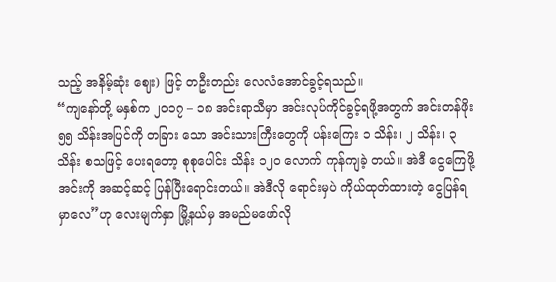သည့် အနိမ့်ဆုံး ဈေး) ဖြင့် တဦးတည်း လေလံအောင်ခွင့်ရသည်။
“ကျနော်တို့ မနှစ်က ၂၀၁၇ – ၁၈ အင်းရာသီမှာ အင်းလုပ်ကိုင်ခွင့်ရဖို့အတွက် အင်းတန်ဖိုး ၅၅ သိန်းအပြင်ကို တခြား သော အင်းသားကြီးတွေကို ပန်းကြေး ၁ သိန်း၊ ၂ သိန်း၊ ၃ သိန်း စသဖြင့် ပေးရတော့ စုစုပေါင်း သိန်း ၁၂၀ လောက် ကုန်ကျခဲ့ တယ်။ အဲဒီ ငွေကြေဖို့ အင်းကို အဆင့်ဆင့် ပြန်ပြီးရောင်းတယ်။ အဲဒီလို ရောင်းမှပဲ ကိုယ်ထုတ်ထားတဲ့ ငွေပြန်ရမှာလေ”ဟု လေးမျက်နှာ မြို့နယ်မှ အမည်မဖော်လို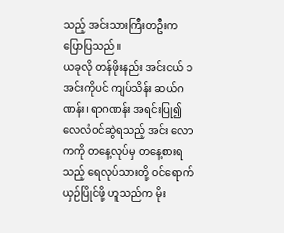သည့် အင်းသားကြီးတဦးက ပြောပြသည်။
ယခုလို တန်ဖိုးနည်း အင်းငယ် ၁ အင်းကိုပင် ကျပ်သိန်း ဆယ်ဂဏန်း၊ ရာဂဏန်း အရင်းပြု၍ လေလံဝင်ဆွဲရသည့် အင်း လောကကို တနေ့လုပ်မှ တနေ့စားရသည့် ရေလုပ်သားတို့ ဝင်ရောက် ယှဉ်ပြိုင်ဖို့ ဟူသည်က မိုး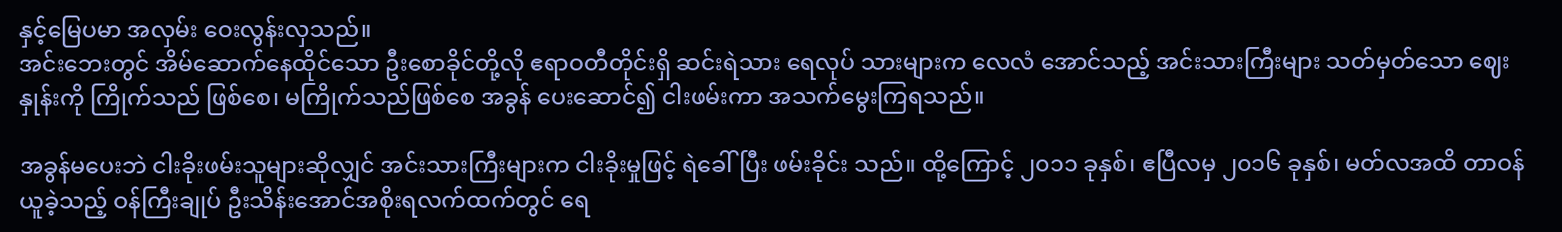နှင့်မြေပမာ အလှမ်း ဝေးလွန်းလှသည်။
အင်းဘေးတွင် အိမ်ဆောက်နေထိုင်သော ဦးစောခိုင်တို့လို ဧရာဝတီတိုင်းရှိ ဆင်းရဲသား ရေလုပ် သားများက လေလံ အောင်သည့် အင်းသားကြီးများ သတ်မှတ်သော ဈေးနှုန်းကို ကြိုက်သည် ဖြစ်စေ၊ မကြိုက်သည်ဖြစ်စေ အခွန် ပေးဆောင်၍ ငါးဖမ်းကာ အသက်မွေးကြရသည်။

အခွန်မပေးဘဲ ငါးခိုးဖမ်းသူများဆိုလျှင် အင်းသားကြီးများက ငါးခိုးမှုဖြင့် ရဲခေါ်ပြီး ဖမ်းခိုင်း သည်။ ထို့ကြောင့် ၂၀၁၁ ခုနှစ်၊ ဧပြီလမှ ၂၀၁၆ ခုနှစ်၊ မတ်လအထိ တာဝန်ယူခဲ့သည့် ဝန်ကြီးချုပ် ဦးသိန်းအောင်အစိုးရလက်ထက်တွင် ရေ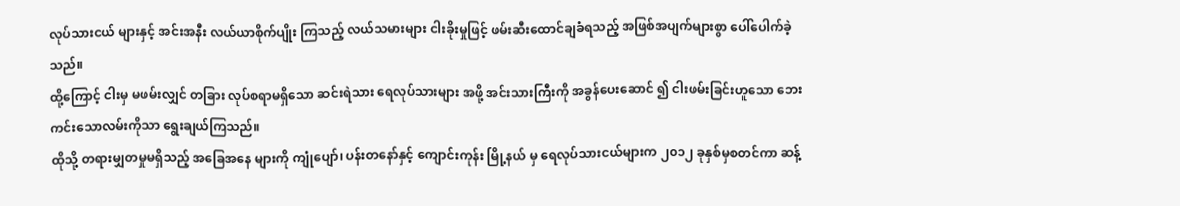လုပ်သားငယ် များနှင့် အင်းအနီး လယ်ယာစိုက်ပျိုး ကြသည့် လယ်သမားများ ငါးခိုးမှုဖြင့် ဖမ်းဆီးထောင်ချခံရသည့် အဖြစ်အပျက်များစွာ ပေါ်ပေါက်ခဲ့သည်။
ထို့ကြောင့် ငါးမှ မဖမ်းလျှင် တခြား လုပ်စရာမရှိသော ဆင်းရဲသား ရေလုပ်သားများ အဖို့ အင်းသားကြီးကို အခွန်ပေးဆောင် ၍ ငါးဖမ်းခြင်းဟူသော ဘေးကင်းသောလမ်းကိုသာ ရွေးချယ်ကြသည်။
ထိုသို့ တရားမျှတမှုမရှိသည့် အခြေအနေ များကို ကျုံပျော်၊ ပန်းတနော်နှင့် ကျောင်းကုန်း မြို့နယ် မှ ရေလုပ်သားငယ်များက ၂၀၁၂ ခုနှစ်မှစတင်ကာ ဆန့်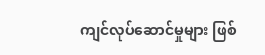ကျင်လုပ်ဆောင်မှုများ ဖြစ်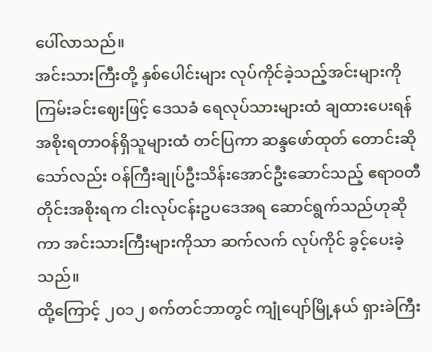ပေါ်လာသည်။
အင်းသားကြီးတို့ နှစ်ပေါင်းများ လုပ်ကိုင်ခဲ့သည့်အင်းများကို ကြမ်းခင်းဈေးဖြင့် ဒေသခံ ရေလုပ်သားများထံ ချထားပေးရန် အစိုးရတာဝန်ရှိသူများထံ တင်ပြကာ ဆန္ဒဖော်ထုတ် တောင်းဆိုသော်လည်း ဝန်ကြီးချုပ်ဦးသိန်းအောင်ဦးဆောင်သည့် ဧရာဝတီတိုင်းအစိုးရက ငါးလုပ်ငန်းဥပဒေအရ ဆောင်ရွက်သည်ဟုဆိုကာ အင်းသားကြီးများကိုသာ ဆက်လက် လုပ်ကိုင် ခွင့်ပေးခဲ့သည်။
ထို့ကြောင့် ၂၀၁၂ စက်တင်ဘာတွင် ကျုံပျော်မြို့နယ် ရှားခဲကြီး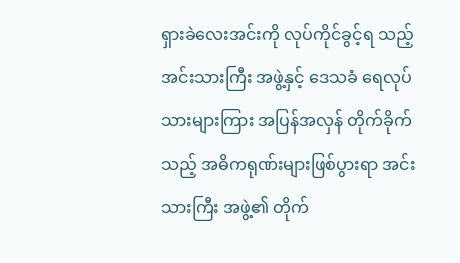ရှားခဲလေးအင်းကို လုပ်ကိုင်ခွင့်ရ သည့် အင်းသားကြီး အဖွဲ့နှင့် ဒေသခံ ရေလုပ်သားများကြား အပြန်အလှန် တိုက်ခိုက်သည့် အဓိကရုဏ်းများဖြစ်ပွားရာ အင်းသားကြီး အဖွဲ့၏ တိုက်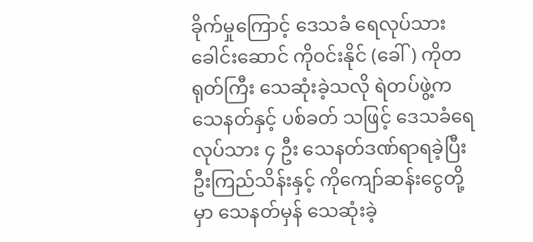ခိုက်မှုကြောင့် ဒေသခံ ရေလုပ်သား ခေါင်းဆောင် ကိုဝင်းနိုင် (ခေါ်) ကိုတရုတ်ကြီး သေဆုံးခဲ့သလို ရဲတပ်ဖွဲ့က သေနတ်နှင့် ပစ်ခတ် သဖြင့် ဒေသခံရေလုပ်သား ၄ ဦး သေနတ်ဒဏ်ရာရခဲ့ပြီး ဦးကြည်သိန်းနှင့် ကိုကျော်ဆန်းငွေတို့မှာ သေနတ်မှန် သေဆုံးခဲ့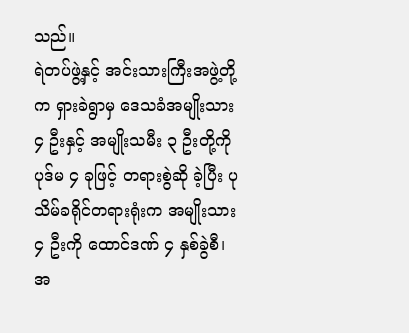သည်။
ရဲတပ်ဖွဲ့နှင့် အင်းသားကြီးအဖွဲ့တို့က ရှားခဲရွာမှ ဒေသခံအမျိုးသား ၄ ဦးနှင့် အမျိုးသမီး ၃ ဦးတို့ကို ပုဒ်မ ၄ ခုဖြင့် တရားစွဲဆို ခဲ့ပြီး ပုသိမ်ခရိုင်တရားရုံးက အမျိုးသား ၄ ဦးကို ထောင်ဒဏ် ၄ နှစ်ခွဲစီ၊ အ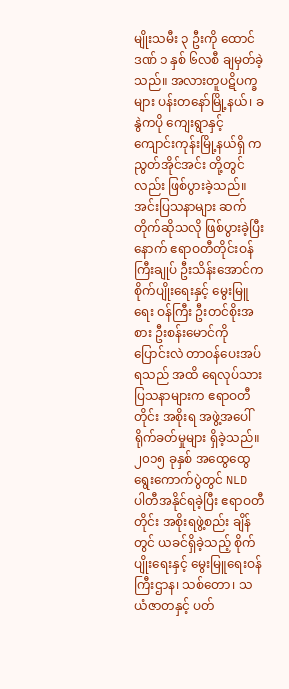မျိုးသမီး ၃ ဦးကို ထောင်ဒဏ် ၁ နှစ် ၆လစီ ချမှတ်ခဲ့သည်။ အလားတူပဋိပက္ခများ ပန်းတနော်မြို့နယ်၊ ခနွဲကပို ကျေးရွာနှင့် ကျောင်းကုန်းမြို့နယ်ရှိ ကညွတ်အိုင်အင်း တို့တွင်လည်း ဖြစ်ပွားခဲ့သည်။
အင်းပြသနာများ ဆက်တိုက်ဆိုသလို ဖြစ်ပွားခဲ့ပြီးနောက် ဧရာဝတီတိုင်းဝန်ကြီးချုပ် ဦးသိန်းအောင်က စိုက်ပျိုးရေးနှင့် မွေးမြူရေး ဝန်ကြီး ဦးတင်စိုးအစား ဦးစန်းမောင်ကို ပြောင်းလဲ တာဝန်ပေးအပ်ရသည် အထိ ရေလုပ်သား ပြသနာများက ဧရာဝတီတိုင်း အစိုးရ အဖွဲ့အပေါ် ရိုက်ခတ်မှုများ ရှိခဲ့သည်။
၂၀၁၅ ခုနှစ် အထွေထွေရွေးကောက်ပွဲတွင် NLD ပါတီအနိုင်ရခဲ့ပြီး ဧရာဝတီတိုင်း အစိုးရဖွဲ့စည်း ချိန်တွင် ယခင်ရှိခဲ့သည့် စိုက်ပျိုးရေးနှင့် မွေးမြူရေးဝန်ကြီးဌာန၊ သစ်တော၊ သယံဇာတနှင့် ပတ်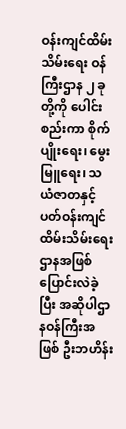ဝန်းကျင်ထိမ်းသိမ်းရေး ဝန်ကြီးဌာန ၂ ခုတို့ကို ပေါင်းစည်းကာ စိုက်ပျိုးရေး၊ မွေးမြူရေး၊ သယံဇာတနှင့် ပတ်ဝန်းကျင် ထိမ်းသိမ်းရေးဌာနအဖြစ် ပြောင်းလဲခဲ့ပြီး အဆိုပါဌာနဝန်ကြီးအဖြစ် ဦးဘဟိန်း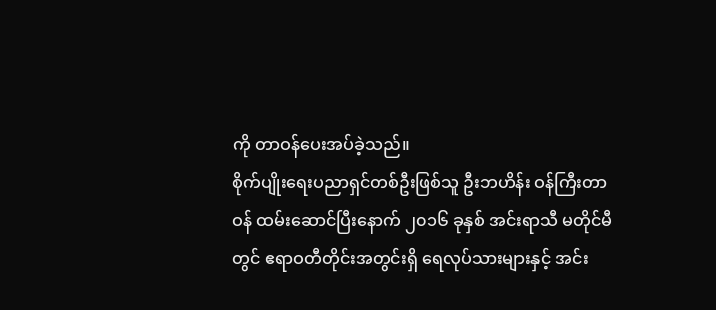ကို တာဝန်ပေးအပ်ခဲ့သည်။
စိုက်ပျိုးရေးပညာရှင်တစ်ဦးဖြစ်သူ ဦးဘဟိန်း ဝန်ကြီးတာဝန် ထမ်းဆောင်ပြီးနောက် ၂၀၁၆ ခုနှစ် အင်းရာသီ မတိုင်မီတွင် ဧရာဝတီတိုင်းအတွင်းရှိ ရေလုပ်သားများနှင့် အင်း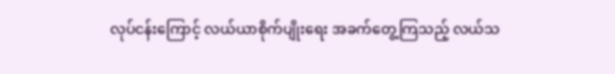လုပ်ငန်းကြောင့် လယ်ယာစိုက်ပျိုးရေး အခက်တွေ့ကြသည့် လယ်သ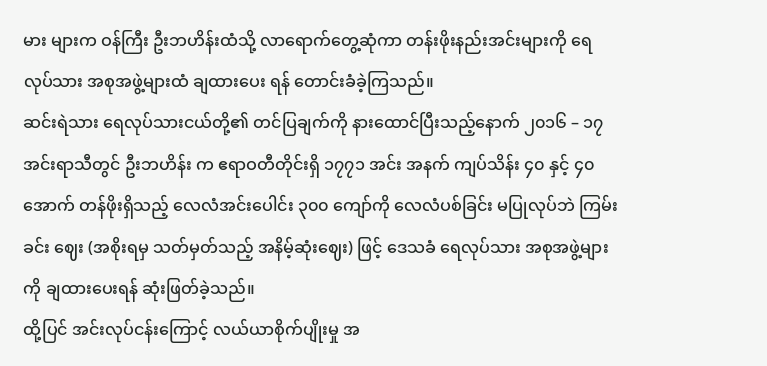မား များက ဝန်ကြီး ဦးဘဟိန်းထံသို့ လာရောက်တွေ့ဆုံကာ တန်းဖိုးနည်းအင်းများကို ရေလုပ်သား အစုအဖွဲ့များထံ ချထားပေး ရန် တောင်းခံခဲ့ကြသည်။
ဆင်းရဲသား ရေလုပ်သားငယ်တို့၏ တင်ပြချက်ကို နားထောင်ပြီးသည့်နောက် ၂၀၁၆ – ၁၇ အင်းရာသီတွင် ဦးဘဟိန်း က ဧရာဝတီတိုင်းရှိ ၁၇၇၁ အင်း အနက် ကျပ်သိန်း ၄၀ နှင့် ၄၀ အောက် တန်ဖိုးရှိသည့် လေလံအင်းပေါင်း ၃၀၀ ကျော်ကို လေလံပစ်ခြင်း မပြုလုပ်ဘဲ ကြမ်းခင်း ဈေး (အစိုးရမှ သတ်မှတ်သည့် အနိမ့်ဆုံးဈေး) ဖြင့် ဒေသခံ ရေလုပ်သား အစုအဖွဲ့များကို ချထားပေးရန် ဆုံးဖြတ်ခဲ့သည်။
ထို့ပြင် အင်းလုပ်ငန်းကြောင့် လယ်ယာစိုက်ပျိုးမှု အ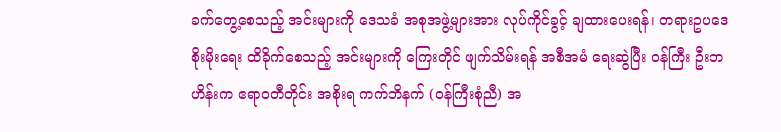ခက်တွေ့စေသည့် အင်းများကို ဒေသခံ အစုအဖွဲ့များအား လုပ်ကိုင်ခွင့် ချထားပေးရန်၊ တရားဥပဒေ စိုးမိုးရေး ထိခိုက်စေသည့် အင်းများကို ကြေးတိုင် ဖျက်သိမ်းရန် အစီအမံ ရေးဆွဲပြီး ဝန်ကြီး ဦးဘဟိန်းက ဧရာဝတီတိုင်း အစိုးရ ကက်ဘိနက် (ဝန်ကြီးစုံညီ) အ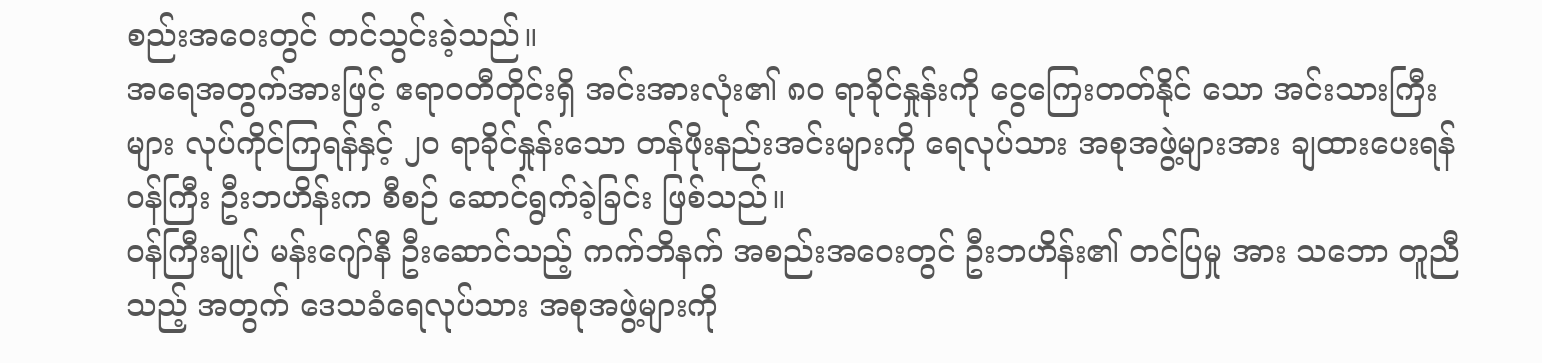စည်းအဝေးတွင် တင်သွင်းခဲ့သည်။
အရေအတွက်အားဖြင့် ဧရာဝတီတိုင်းရှိ အင်းအားလုံး၏ ၈၀ ရာခိုင်နှုန်းကို ငွေကြေးတတ်နိုင် သော အင်းသားကြီးများ လုပ်ကိုင်ကြရန်နှင့် ၂၀ ရာခိုင်နှုန်းသော တန်ဖိုးနည်းအင်းများကို ရေလုပ်သား အစုအဖွဲ့များအား ချထားပေးရန် ဝန်ကြီး ဦးဘဟိန်းက စီစဉ် ဆောင်ရွက်ခဲ့ခြင်း ဖြစ်သည်။
ဝန်ကြီးချုပ် မန်းဂျော်နီ ဦးဆောင်သည့် ကက်ဘိနက် အစည်းအဝေးတွင် ဦးဘဟိန်း၏ တင်ပြမှု အား သဘော တူညီသည့် အတွက် ဒေသခံရေလုပ်သား အစုအဖွဲ့များကို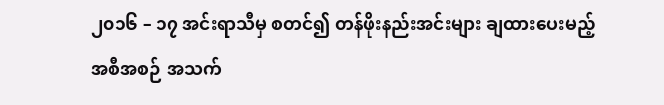၂၀၁၆ – ၁၇ အင်းရာသီမှ စတင်၍ တန်ဖိုးနည်းအင်းများ ချထားပေးမည့် အစီအစဉ် အသက်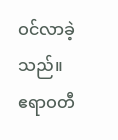ဝင်လာခဲ့သည်။
ဧရာဝတီ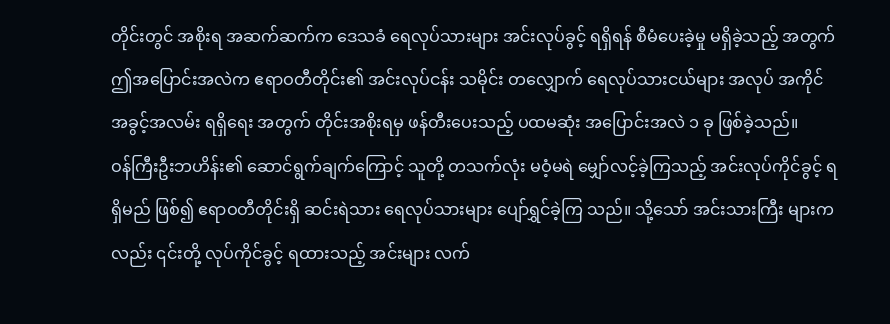တိုင်းတွင် အစိုးရ အဆက်ဆက်က ဒေသခံ ရေလုပ်သားများ အင်းလုပ်ခွင့် ရရှိရန် စီမံပေးခဲ့မှု မရှိခဲ့သည့် အတွက် ဤအပြောင်းအလဲက ဧရာဝတီတိုင်း၏ အင်းလုပ်ငန်း သမိုင်း တလျှောက် ရေလုပ်သားငယ်များ အလုပ် အကိုင် အခွင့်အလမ်း ရရှိရေး အတွက် တိုင်းအစိုးရမှ ဖန်တီးပေးသည့် ပထမဆုံး အပြောင်းအလဲ ၁ ခု ဖြစ်ခဲ့သည်။
ဝန်ကြီးဦးဘဟိန်း၏ ဆောင်ရွက်ချက်ကြောင့် သူတို့ တသက်လုံး မဝံ့မရဲ မျှော်လင့်ခဲ့ကြသည့် အင်းလုပ်ကိုင်ခွင့် ရရှိမည် ဖြစ်၍ ဧရာဝတီတိုင်းရှိ ဆင်းရဲသား ရေလုပ်သားများ ပျော်ရွှင်ခဲ့ကြ သည်။ သို့သော် အင်းသားကြီး များက လည်း ၎င်းတို့ လုပ်ကိုင်ခွင့် ရထားသည့် အင်းများ လက်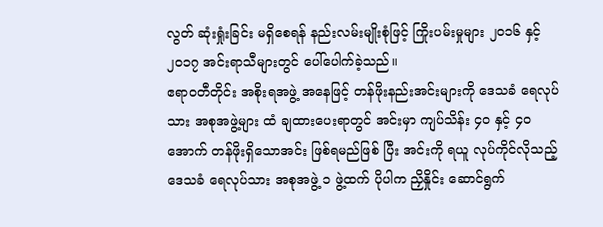လွတ် ဆုံးရှုံးခြင်း မရှိစေရန် နည်းလမ်းမျိုးစုံဖြင့် ကြိုးပမ်းမှုများ ၂၀၁၆ နှင့် ၂၀၁၇ အင်းရာသီများတွင် ပေါ်ပေါက်ခဲ့သည်။
ဧရာဝတီတိုင်း အစိုးရအဖွဲ့ အနေဖြင့် တန်ဖိုးနည်းအင်းများကို ဒေသခံ ရေလုပ်သား အစုအဖွဲ့များ ထံ ချထားပေးရာတွင် အင်းမှာ ကျပ်သိန်း ၄၀ နှင့် ၄၀ အောက် တန်ဖိုးရှိသောအင်း ဖြစ်ရမည်ဖြစ် ပြီး အင်းကို ရယူ လုပ်ကိုင်လိုသည့် ဒေသခံ ရေလုပ်သား အစုအဖွဲ့ ၁ ဖွဲ့ထက် ပိုပါက ညှိနှိုင်း ဆောင်ရွက်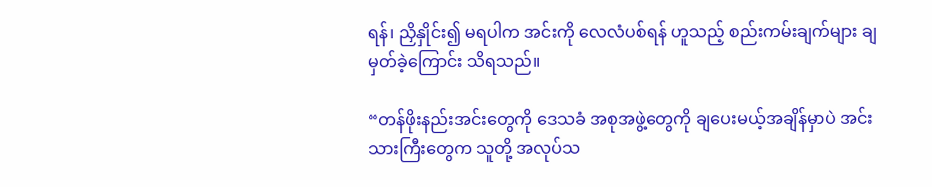ရန်၊ ညှိနှိုင်း၍ မရပါက အင်းကို လေလံပစ်ရန် ဟူသည့် စည်းကမ်းချက်များ ချမှတ်ခဲ့ကြောင်း သိရသည်။

“တန်ဖိုးနည်းအင်းတွေကို ဒေသခံ အစုအဖွဲ့တွေကို ချပေးမယ့်အချိန်မှာပဲ အင်းသားကြီးတွေက သူတို့ အလုပ်သ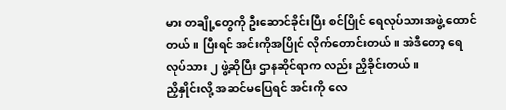မား တချို့တွေကို ဦးဆောင်ခိုင်းပြီး စင်ပြိုင် ရေလုပ်သားအဖွဲ့ ထောင်တယ်။ ပြီးရင် အင်းကိုအပြိုင် လိုက်တောင်းတယ်။ အဲဒီတော့ ရေလုပ်သား ၂ ဖွဲ့ဆိုပြီး ဌာနဆိုင်ရာက လည်း ညှိခိုင်းတယ်။
ညှိနှိုင်းလို့ အဆင်မပြေရင် အင်းကို လေ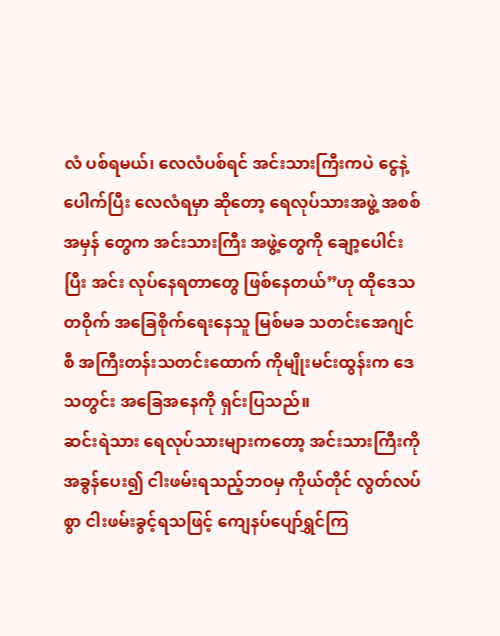လံ ပစ်ရမယ်၊ လေလံပစ်ရင် အင်းသားကြီးကပဲ ငွေနဲ့ ပေါက်ပြီး လေလံရမှာ ဆိုတော့ ရေလုပ်သားအဖွဲ့ အစစ်အမှန် တွေက အင်းသားကြီး အဖွဲ့တွေကို ချော့ပေါင်းပြီး အင်း လုပ်နေရတာတွေ ဖြစ်နေတယ်”ဟု ထိုဒေသတဝိုက် အခြေစိုက်ရေးနေသူ မြစ်မခ သတင်းအေဂျင်စီ အကြီးတန်းသတင်းထောက် ကိုမျိုးမင်းထွန်းက ဒေသတွင်း အခြေအနေကို ရှင်းပြသည်။
ဆင်းရဲသား ရေလုပ်သားများကတော့ အင်းသားကြီးကို အခွန်ပေး၍ ငါးဖမ်းရသည့်ဘဝမှ ကိုယ်တိုင် လွတ်လပ်စွာ ငါးဖမ်းခွင့်ရသဖြင့် ကျေနပ်ပျော်ရွှင်ကြ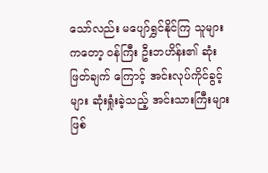သော်လည်း မပျော်ရွှင်နိုင်ကြ သူများကတော့ ဝန်ကြီး ဦးဘဟိန်း၏ ဆုံးဖြတ်ချက် ကြောင့် အင်းလုပ်ကိုင်ခွင့်များ ဆုံးရှုံးခဲ့သည့် အင်းသားကြီးများဖြစ်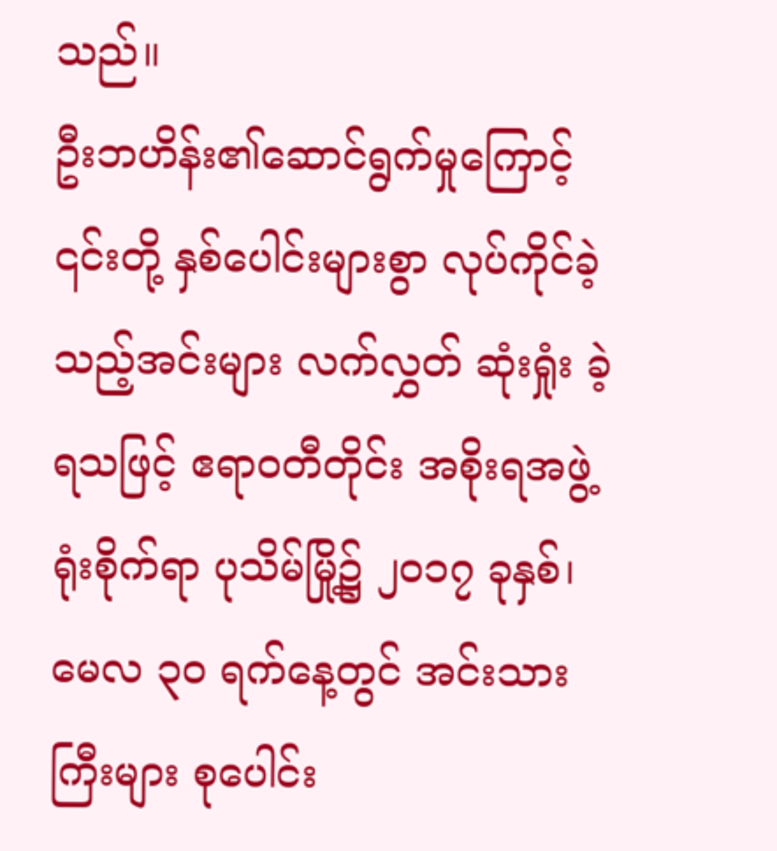သည်။
ဦးဘဟိန်း၏ဆောင်ရွက်မှုကြောင့် ၎င်းတို့ နှစ်ပေါင်းများစွာ လုပ်ကိုင်ခဲ့သည့်အင်းများ လက်လွှတ် ဆုံးရှုံး ခဲ့ရသဖြင့် ဧရာဝတီတိုင်း အစိုးရအဖွဲ့ ရုံးစိုက်ရာ ပုသိမ်မြို့၌ ၂၀၁၇ ခုနှစ်၊ မေလ ၃၀ ရက်နေ့တွင် အင်းသားကြီးများ စုပေါင်း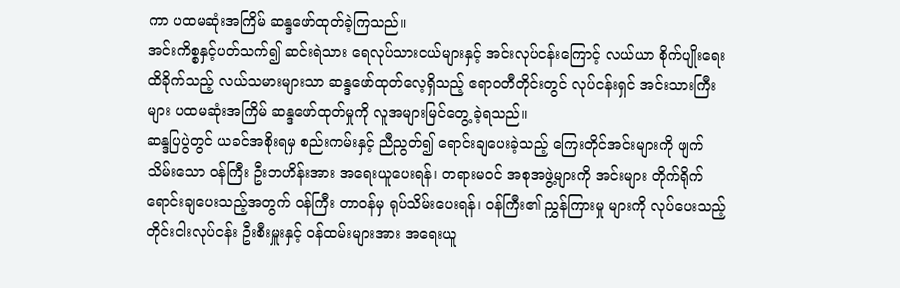ကာ ပထမဆုံးအကြိမ် ဆန္ဒဖော်ထုတ်ခဲ့ကြသည်။
အင်းကိစ္စနှင့်ပတ်သက်၍ ဆင်းရဲသား ရေလုပ်သားငယ်များနှင့် အင်းလုပ်ငန်းကြောင့် လယ်ယာ စိုက်ပျိုးရေး ထိခိုက်သည့် လယ်သမားများသာ ဆန္ဒဖော်ထုတ်လေ့ရှိသည့် ဧရာဝတီတိုင်းတွင် လုပ်ငန်းရှင် အင်းသားကြီးများ ပထမဆုံးအကြိမ် ဆန္ဒဖော်ထုတ်မှုကို လူအများမြင်တွေ့ ခဲ့ရသည်။
ဆန္ဒပြပွဲတွင် ယခင်အစိုးရမှ စည်းကမ်းနှင့် ညီညွတ်၍ ရောင်းချပေးခဲ့သည့် ကြေးတိုင်အင်းများကို ဖျက်သိမ်းသော ဝန်ကြီး ဦးဘဟိန်းအား အရေးယူပေးရန်၊ တရားမဝင် အစုအဖွဲ့များကို အင်းများ တိုက်ရိုက် ရောင်းချပေးသည့်အတွက် ဝန်ကြီး တာဝန်မှ ရုပ်သိမ်းပေးရန်၊ ဝန်ကြီး၏ ညွှန်ကြားမှု များကို လုပ်ပေးသည့် တိုင်းငါးလုပ်ငန်း ဦးစီးမှူးနှင့် ဝန်ထမ်းများအား အရေးယူ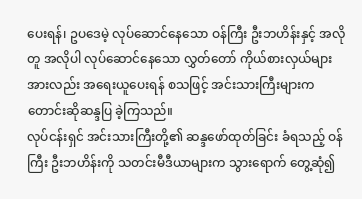ပေးရန်၊ ဥပဒေမဲ့ လုပ်ဆောင်နေသော ဝန်ကြီး ဦးဘဟိန်းနှင့် အလိုတူ အလိုပါ လုပ်ဆောင်နေသော လွှတ်တော် ကိုယ်စားလှယ်များအားလည်း အရေးယူပေးရန် စသဖြင့် အင်းသားကြီးများက တောင်းဆိုဆန္ဒပြ ခဲ့ကြသည်။
လုပ်ငန်းရှင် အင်းသားကြီးတို့၏ ဆန္ဒဖော်ထုတ်ခြင်း ခံရသည့် ဝန်ကြီး ဦးဘဟိန်းကို သတင်းမီဒီယာများက သွားရောက် တွေ့ဆုံ၍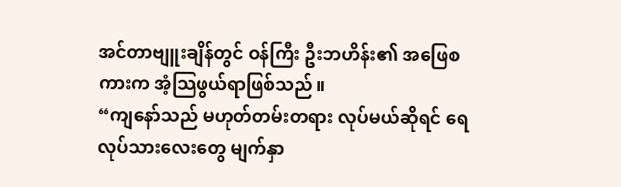အင်တာဗျူးချိန်တွင် ဝန်ကြီး ဦးဘဟိန်း၏ အဖြေစကားက အံ့သြဖွယ်ရာဖြစ်သည်။
“ကျနော်သည် မဟုတ်တမ်းတရား လုပ်မယ်ဆိုရင် ရေလုပ်သားလေးတွေ မျက်နှာ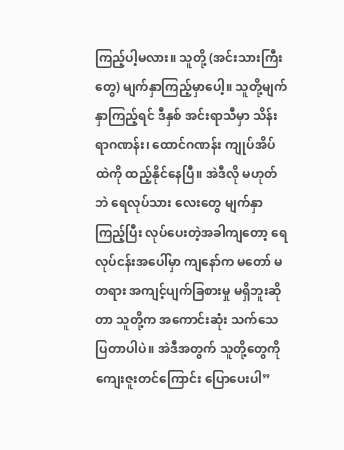ကြည့်ပါ့မလား။ သူတို့ (အင်းသားကြီး တွေ) မျက်နှာကြည့်မှာပေါ့။ သူတို့မျက်နှာကြည့်ရင် ဒီနှစ် အင်းရာသီမှာ သိန်းရာဂဏန်း၊ ထောင်ဂဏန်း ကျုပ်အိပ်ထဲကို ထည့်နိုင်နေပြီ။ အဲဒီလို မဟုတ်ဘဲ ရေလုပ်သား လေးတွေ မျက်နှာကြည့်ပြီး လုပ်ပေးတဲ့အခါကျတော့ ရေလုပ်ငန်းအပေါ်မှာ ကျနော်က မတော် မတရား အကျင့်ပျက်ခြစားမှု မရှိဘူးဆိုတာ သူတို့က အကောင်းဆုံး သက်သေပြတာပါပဲ။ အဲဒီအတွက် သူတို့တွေကို ကျေးဇူးတင်ကြောင်း ပြောပေးပါ”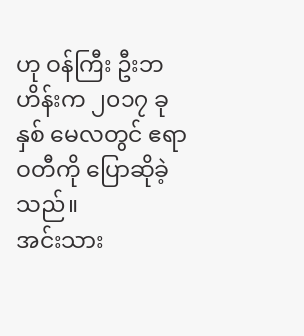ဟု ဝန်ကြီး ဦးဘဟိန်းက ၂၀၁၇ ခုနှစ် မေလတွင် ဧရာဝတီကို ပြောဆိုခဲ့ သည်။
အင်းသား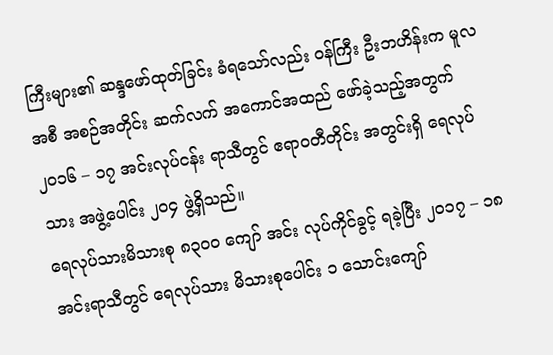ကြီးများ၏ ဆန္ဒဖော်ထုတ်ခြင်း ခံရသော်လည်း ဝန်ကြီး ဦးဘဟိန်းက မူလအစီ အစဉ်အတိုင်း ဆက်လက် အကောင်အထည် ဖော်ခဲ့သည့်အတွက် ၂၀၁၆ – ၁၇ အင်းလုပ်ငန်း ရာသီတွင် ဧရာဝတီတိုင်း အတွင်းရှိ ရေလုပ်သား အဖွဲ့ပေါင်း ၂၀၄ ဖွဲ့ရှိသည်။
ရေလုပ်သားမိသားစု ၈၃၀၀ ကျော် အင်း လုပ်ကိုင်ခွင့် ရခဲ့ပြီး ၂၀၁၇ – ၁၈ အင်းရာသီတွင် ရေလုပ်သား မိသားစုပေါင်း ၁ သောင်းကျော်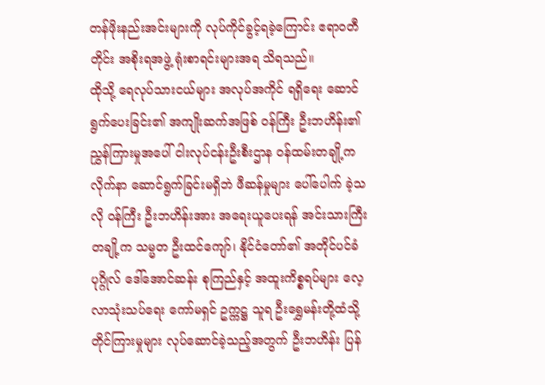တန်ဖိုးနည်းအင်းများကို လုပ်ကိုင်ခွင့်ရခဲ့ကြောင်း ဧရာဝတီတိုင်း အစိုးရအဖွဲ့ ရုံးစာရင်းများအရ သိရသည်။
ထိုသို့ ရေလုပ်သားငယ်များ အလုပ်အကိုင် ရရှိရေး ဆောင်ရွက်ပေးခြင်း၏ အကျိုးဆက်အဖြစ် ဝန်ကြီး ဦးဘဟိန်း၏ ညွှန်ကြားမှုအပေါ် ငါးလုပ်ငန်းဦးစီးဌာန ဝန်ထမ်းတချို့က လိုက်နာ ဆောင်ရွက်ခြင်းမရှိဘဲ ဖီဆန်မှုများ ပေါ်ပေါက် ခဲ့သလို ဝန်ကြီး ဦးဘဟိန်းအား အရေးယူပေးရန် အင်းသားကြီးတချို့က သမ္မတ ဦးထင်ကျော်၊ နိုင်ငံတော်၏ အတိုင်ပင်ခံပုဂ္ဂိုလ် ဒေါ်အောင်ဆန်း စုကြည်နှင့် အထူးကိစ္စရပ်များ လေ့လာသုံးသပ်ရေး ကော်မရှင် ဥက္ကဋ္ဌ သူရ ဦးရွှေမန်းတို့ထံသို့ တိုင်ကြားမှုများ လုပ်ဆောင်ခဲ့သည့်အတွက် ဦးဘဟိန်း ပြန်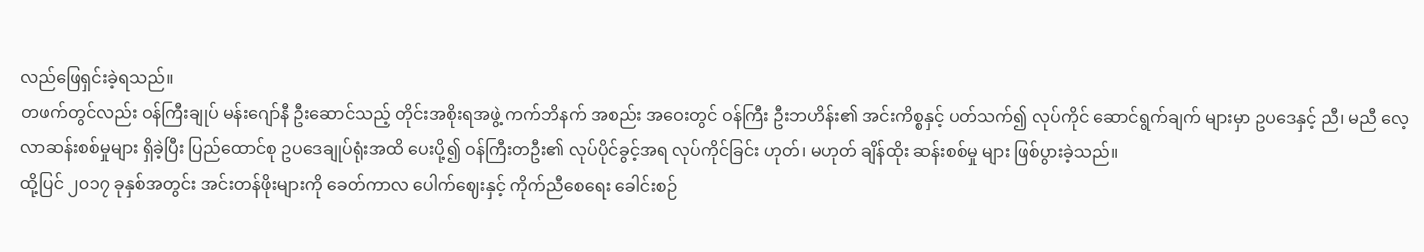လည်ဖြေရှင်းခဲ့ရသည်။
တဖက်တွင်လည်း ဝန်ကြီးချုပ် မန်းဂျော်နီ ဦးဆောင်သည့် တိုင်းအစိုးရအဖွဲ့ ကက်ဘိနက် အစည်း အဝေးတွင် ဝန်ကြီး ဦးဘဟိန်း၏ အင်းကိစ္စနှင့် ပတ်သက်၍ လုပ်ကိုင် ဆောင်ရွက်ချက် များမှာ ဥပဒေနှင့် ညီ၊ မညီ လေ့လာဆန်းစစ်မှုများ ရှိခဲ့ပြီး ပြည်ထောင်စု ဥပဒေချုပ်ရုံးအထိ ပေးပို့၍ ဝန်ကြီးတဦး၏ လုပ်ပိုင်ခွင့်အရ လုပ်ကိုင်ခြင်း ဟုတ်၊ မဟုတ် ချိန်ထိုး ဆန်းစစ်မှု များ ဖြစ်ပွားခဲ့သည်။
ထို့ပြင် ၂၀၁၇ ခုနှစ်အတွင်း အင်းတန်ဖိုးများကို ခေတ်ကာလ ပေါက်ဈေးနှင့် ကိုက်ညီစေရေး ခေါင်းစဉ်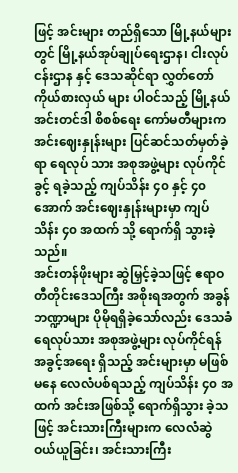ဖြင့် အင်းများ တည်ရှိသော မြို့နယ်များတွင် မြို့နယ်အုပ်ချုပ်ရေးဌာန၊ ငါးလုပ်ငန်းဌာန နှင့် ဒေသဆိုင်ရာ လွှတ်တော်ကိုယ်စားလှယ် များ ပါဝင်သည့် မြို့နယ် အင်းတင်ဒါ စိစစ်ရေး ကော်မတီများက အင်းဈေးနှုန်းများ ပြင်ဆင်သတ်မှတ်ခဲ့ရာ ရေလုပ် သား အစုအဖွဲ့များ လုပ်ကိုင်ခွင့် ရခဲ့သည့် ကျပ်သိန်း ၄၀ နှင့် ၄၀ အောက် အင်းဈေးနှုန်းများမှာ ကျပ်သိန်း ၄၀ အထက် သို့ ရောက်ရှိ သွားခဲ့သည်။
အင်းတန်ဖိုးများ ဆွဲမြှင့်ခဲ့သဖြင့် ဧရာဝတီတိုင်းဒေသကြီး အစိုးရအတွက် အခွန်ဘဏ္ဍာများ ပိုမိုရရှိခဲ့သော်လည်း ဒေသခံ ရေလုပ်သား အစုအဖွဲ့များ လုပ်ကိုင်ရန် အခွင့်အရေး ရှိသည့် အင်းများမှာ မဖြစ်မနေ လေလံပစ်ရသည့် ကျပ်သိန်း ၄၀ အထက် အင်းအဖြစ်သို့ ရောက်ရှိသွား ခဲ့သဖြင့် အင်းသားကြီးများက လေလံဆွဲဝယ်ယူခြင်း၊ အင်းသားကြီး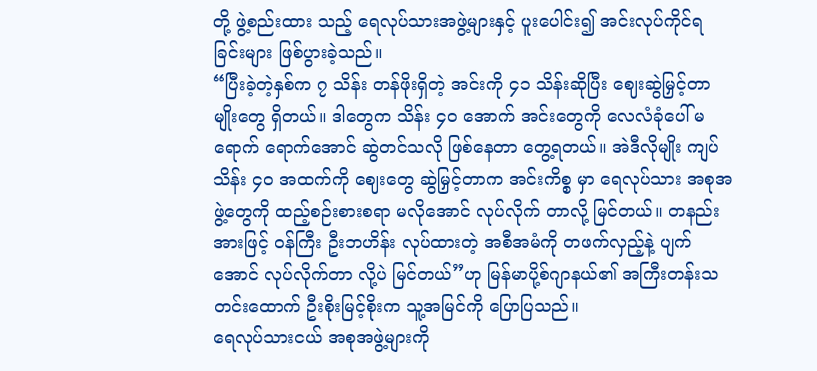တို့ ဖွဲ့စည်းထား သည့် ရေလုပ်သားအဖွဲ့များနှင့် ပူးပေါင်း၍ အင်းလုပ်ကိုင်ရခြင်းများ ဖြစ်ပွားခဲ့သည်။
“ပြီးခဲ့တဲ့နှစ်က ၇ သိန်း တန်ဖိုးရှိတဲ့ အင်းကို ၄၁ သိန်းဆိုပြီး ဈေးဆွဲမြှင့်တာမျိုးတွေ ရှိတယ်။ ဒါတွေက သိန်း ၄၀ အောက် အင်းတွေကို လေလံခုံပေါ် မရောက် ရောက်အောင် ဆွဲတင်သလို ဖြစ်နေတာ တွေ့ရတယ်။ အဲဒီလိုမျိုး ကျပ်သိန်း ၄၀ အထက်ကို ဈေးတွေ ဆွဲမြှင့်တာက အင်းကိစ္စ မှာ ရေလုပ်သား အစုအဖွဲ့တွေကို ထည့်စဉ်းစားစရာ မလိုအောင် လုပ်လိုက် တာလို့ မြင်တယ်။ တနည်းအားဖြင့် ဝန်ကြီး ဦးဘဟိန်း လုပ်ထားတဲ့ အစီအမံကို တဖက်လှည့်နဲ့ ပျက်အောင် လုပ်လိုက်တာ လို့ပဲ မြင်တယ်”ဟု မြန်မာပို့စ်ဂျာနယ်၏ အကြီးတန်းသတင်းထောက် ဦးစိုးမြင့်စိုးက သူ့အမြင်ကို ပြောပြသည်။
ရေလုပ်သားငယ် အစုအဖွဲ့များကို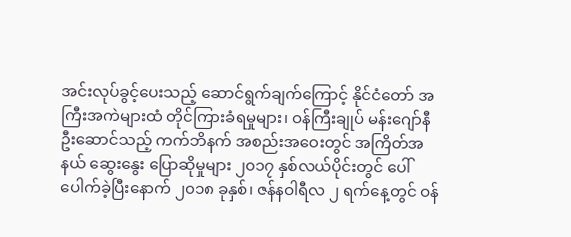အင်းလုပ်ခွင့်ပေးသည့် ဆောင်ရွက်ချက်ကြောင့် နိုင်ငံတော် အကြီးအကဲများထံ တိုင်ကြားခံရမှုများ၊ ဝန်ကြီးချုပ် မန်းဂျော်နီ ဦးဆောင်သည့် ကက်ဘိနက် အစည်းအဝေးတွင် အကြိတ်အနယ် ဆွေးနွေး ပြောဆိုမှုများ ၂၀၁၇ နှစ်လယ်ပိုင်းတွင် ပေါ်ပေါက်ခဲ့ပြီးနောက် ၂၀၁၈ ခုနှစ်၊ ဇန်နဝါရီလ ၂ ရက်နေ့တွင် ဝန်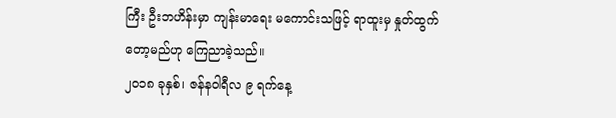ကြီး ဦးဘဟိန်းမှာ ကျန်းမာရေး မကောင်းသဖြင့် ရာထူးမှ နှုတ်ထွက်တော့မည်ဟု ကြေညာခဲ့သည်။
၂၀၁၈ ခုနှစ်၊ ဇန်နဝါရီလ ၉ ရက်နေ့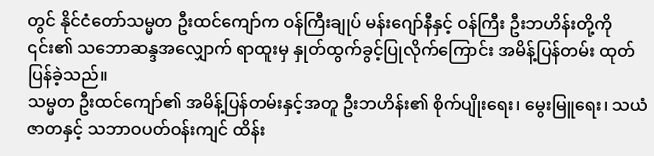တွင် နိုင်ငံတော်သမ္မတ ဦးထင်ကျော်က ဝန်ကြီးချုပ် မန်းဂျော်နီနှင့် ဝန်ကြီး ဦးဘဟိန်းတို့ကို ၎င်း၏ သဘောဆန္ဒအလျှောက် ရာထူးမှ နှုတ်ထွက်ခွင့်ပြုလိုက်ကြောင်း အမိန့်ပြန်တမ်း ထုတ်ပြန်ခဲ့သည်။
သမ္မတ ဦးထင်ကျော်၏ အမိန့်ပြန်တမ်းနှင့်အတူ ဦးဘဟိန်း၏ စိုက်ပျိုးရေး၊ မွေးမြူရေး၊ သယံဇာတနှင့် သဘာဝပတ်ဝန်းကျင် ထိန်း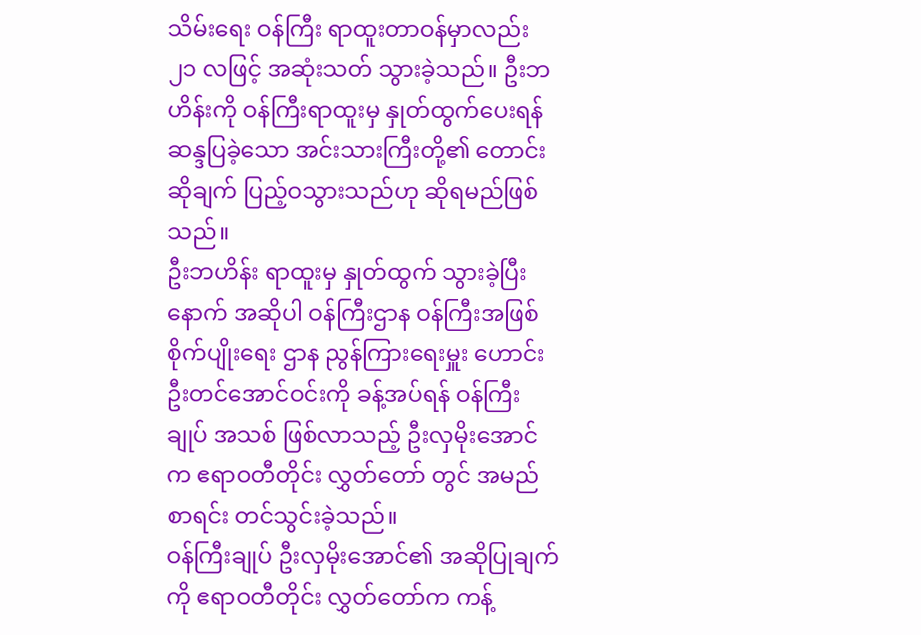သိမ်းရေး ဝန်ကြီး ရာထူးတာဝန်မှာလည်း ၂၁ လဖြင့် အဆုံးသတ် သွားခဲ့သည်။ ဦးဘဟိန်းကို ဝန်ကြီးရာထူးမှ နှုတ်ထွက်ပေးရန် ဆန္ဒပြခဲ့သော အင်းသားကြီးတို့၏ တောင်းဆိုချက် ပြည့်ဝသွားသည်ဟု ဆိုရမည်ဖြစ်သည်။
ဦးဘဟိန်း ရာထူးမှ နှုတ်ထွက် သွားခဲ့ပြီးနောက် အဆိုပါ ဝန်ကြီးဌာန ဝန်ကြီးအဖြစ် စိုက်ပျိုးရေး ဌာန ညွန်ကြားရေးမှူး ဟောင်း ဦးတင်အောင်ဝင်းကို ခန့်အပ်ရန် ဝန်ကြီးချုပ် အသစ် ဖြစ်လာသည့် ဦးလှမိုးအောင်က ဧရာဝတီတိုင်း လွှတ်တော် တွင် အမည်စာရင်း တင်သွင်းခဲ့သည်။
ဝန်ကြီးချုပ် ဦးလှမိုးအောင်၏ အဆိုပြုချက်ကို ဧရာဝတီတိုင်း လွှတ်တော်က ကန့်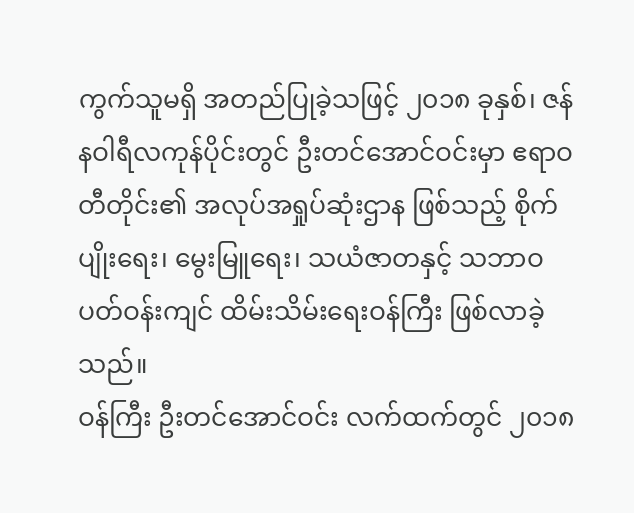ကွက်သူမရှိ အတည်ပြုခဲ့သဖြင့် ၂၀၁၈ ခုနှစ်၊ ဇန်နဝါရီလကုန်ပိုင်းတွင် ဦးတင်အောင်ဝင်းမှာ ဧရာဝတီတိုင်း၏ အလုပ်အရှုပ်ဆုံးဌာန ဖြစ်သည့် စိုက်ပျိုးရေး၊ မွေးမြူရေး၊ သယံဇာတနှင့် သဘာဝပတ်ဝန်းကျင် ထိမ်းသိမ်းရေးဝန်ကြီး ဖြစ်လာခဲ့သည်။
ဝန်ကြီး ဦးတင်အောင်ဝင်း လက်ထက်တွင် ၂၀၁၈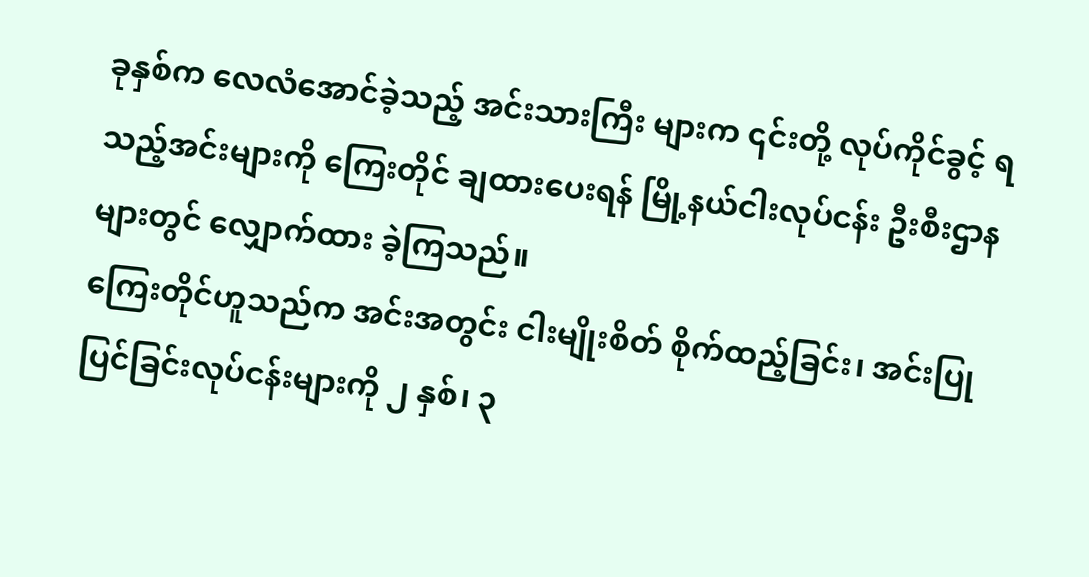ခုနှစ်က လေလံအောင်ခဲ့သည့် အင်းသားကြီး များက ၎င်းတို့ လုပ်ကိုင်ခွင့် ရသည့်အင်းများကို ကြေးတိုင် ချထားပေးရန် မြို့နယ်ငါးလုပ်ငန်း ဦးစီးဌာနများတွင် လျှောက်ထား ခဲ့ကြသည်။
ကြေးတိုင်ဟူသည်က အင်းအတွင်း ငါးမျိုးစိတ် စိုက်ထည့်ခြင်း၊ အင်းပြုပြင်ခြင်းလုပ်ငန်းများကို ၂ နှစ်၊ ၃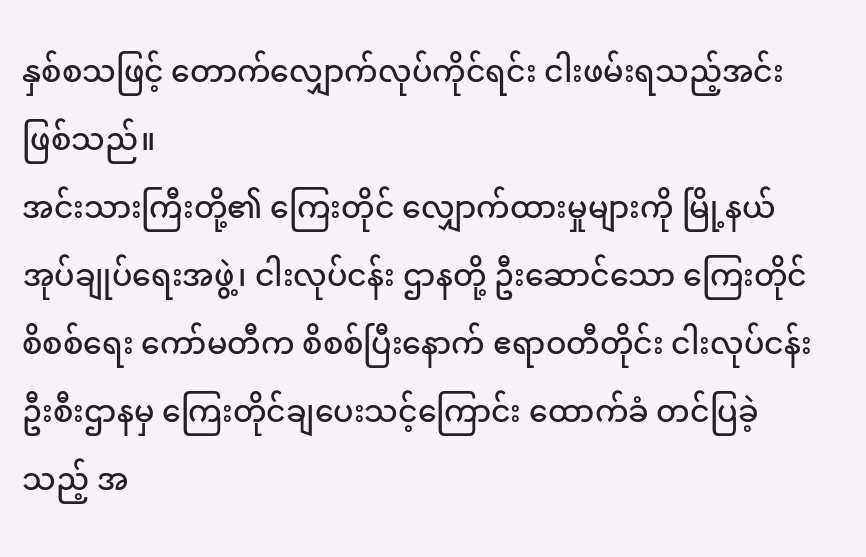နှစ်စသဖြင့် တောက်လျှောက်လုပ်ကိုင်ရင်း ငါးဖမ်းရသည့်အင်းဖြစ်သည်။
အင်းသားကြီးတို့၏ ကြေးတိုင် လျှောက်ထားမှုများကို မြို့နယ်အုပ်ချုပ်ရေးအဖွဲ့၊ ငါးလုပ်ငန်း ဌာနတို့ ဦးဆောင်သော ကြေးတိုင်စိစစ်ရေး ကော်မတီက စိစစ်ပြီးနောက် ဧရာဝတီတိုင်း ငါးလုပ်ငန်း ဦးစီးဌာနမှ ကြေးတိုင်ချပေးသင့်ကြောင်း ထောက်ခံ တင်ပြခဲ့သည့် အ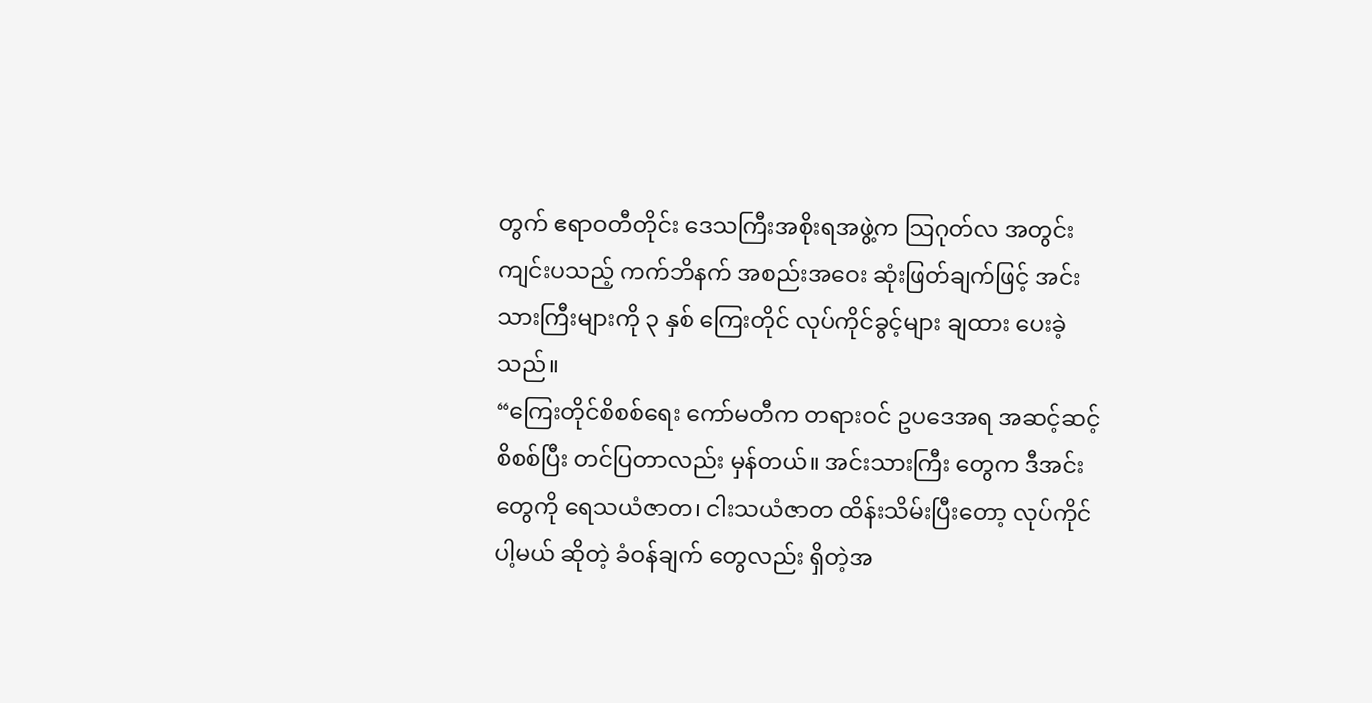တွက် ဧရာဝတီတိုင်း ဒေသကြီးအစိုးရအဖွဲ့က သြဂုတ်လ အတွင်း ကျင်းပသည့် ကက်ဘိနက် အစည်းအဝေး ဆုံးဖြတ်ချက်ဖြင့် အင်းသားကြီးများကို ၃ နှစ် ကြေးတိုင် လုပ်ကိုင်ခွင့်များ ချထား ပေးခဲ့သည်။
“ကြေးတိုင်စိစစ်ရေး ကော်မတီက တရားဝင် ဥပဒေအရ အဆင့်ဆင့် စိစစ်ပြီး တင်ပြတာလည်း မှန်တယ်။ အင်းသားကြီး တွေက ဒီအင်းတွေကို ရေသယံဇာတ၊ ငါးသယံဇာတ ထိန်းသိမ်းပြီးတော့ လုပ်ကိုင်ပါ့မယ် ဆိုတဲ့ ခံဝန်ချက် တွေလည်း ရှိတဲ့အ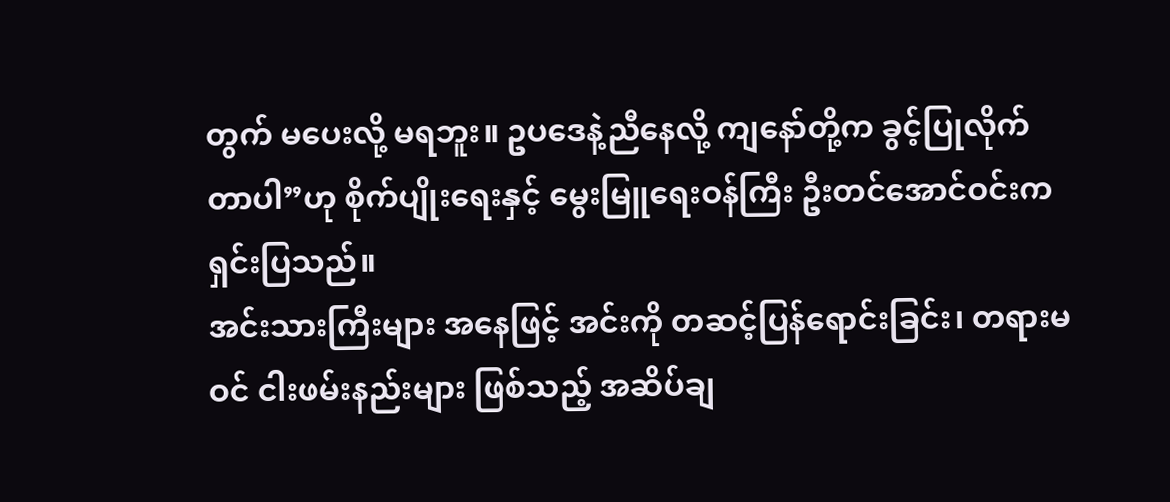တွက် မပေးလို့ မရဘူး။ ဥပဒေနဲ့ညီနေလို့ ကျနော်တို့က ခွင့်ပြုလိုက်တာပါ”ဟု စိုက်ပျိုးရေးနှင့် မွေးမြူရေးဝန်ကြီး ဦးတင်အောင်ဝင်းက ရှင်းပြသည်။
အင်းသားကြီးများ အနေဖြင့် အင်းကို တဆင့်ပြန်ရောင်းခြင်း၊ တရားမဝင် ငါးဖမ်းနည်းများ ဖြစ်သည့် အဆိပ်ချ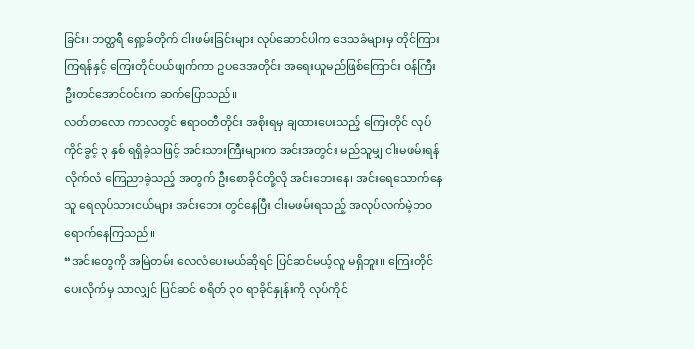ခြင်း၊ ဘတ္ထရီ ရှော့ခ်တိုက် ငါးဖမ်းခြင်းများ လုပ်ဆောင်ပါက ဒေသခံများမှ တိုင်ကြားကြရန်နှင့် ကြေးတိုင်ပယ်ဖျက်ကာ ဥပဒေအတိုင်း အရေးယူမည်ဖြစ်ကြောင်း ဝန်ကြီး ဦးတင်အောင်ဝင်းက ဆက်ပြောသည်။
လတ်တလော ကာလတွင် ဧရာဝတီတိုင်း အစိုးရမှ ချထားပေးသည့် ကြေးတိုင် လုပ်ကိုင်ခွင့် ၃ နှစ် ရရှိခဲ့သဖြင့် အင်းသားကြီးများက အင်းအတွင်း မည်သူမျှ ငါးမဖမ်းရန် လိုက်လံ ကြေညာခဲ့သည့် အတွက် ဦးစောခိုင်တို့လို အင်းဘေးနေ၊ အင်းရေသောက်နေသူ ရေလုပ်သားငယ်များ အင်းဘေး တွင်နေပြီး ငါးမဖမ်းရသည့် အလုပ်လက်မဲ့ဘ၀ ရောက်နေကြသည်။
“အင်းတွေကို အမြဲတမ်း လေလံပေးမယ်ဆိုရင် ပြင်ဆင်မယ့်လူ မရှိဘူး။ ကြေးတိုင်ပေးလိုက်မှ သာလျှင် ပြင်ဆင် စရိတ် ၃၀ ရာခိုင်နှုန်းကို လုပ်ကိုင်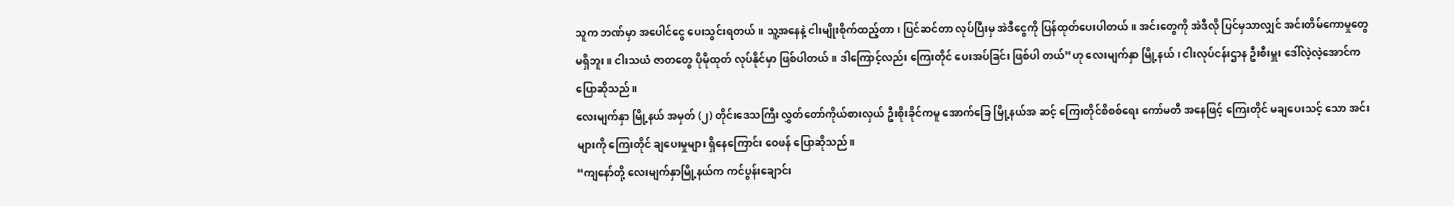သူက ဘဏ်မှာ အပေါင်ငွေ ပေးသွင်းရတယ်။ သူ့အနေနဲ့ ငါးမျိုးစိုက်ထည့်တာ၊ ပြင်ဆင်တာ လုပ်ပြီးမှ အဲဒီငွေကို ပြန်ထုတ်ပေးပါတယ်။ အင်းတွေကို အဲဒီလို ပြင်မှသာလျှင် အင်းတိမ်ကောမှုတွေ မရှိဘူး။ ငါးသယံ ဇာတတွေ ပိုမိုထုတ် လုပ်နိုင်မှာ ဖြစ်ပါတယ်။ ဒါကြောင့်လည်း ကြေးတိုင် ပေးအပ်ခြင်း ဖြစ်ပါ တယ်”ဟု လေးမျက်နှာ မြို့နယ်၊ ငါးလုပ်ငန်းဌာန ဦးစီးမှူး ဒေါ်လဲ့လဲ့အောင်က ပြောဆိုသည်။
လေးမျက်နှာ မြို့နယ် အမှတ် (၂) တိုင်းဒေသကြီး လွှတ်တော်ကိုယ်စားလှယ် ဦးစိုးခိုင်ကမူ အောက်ခြေ မြို့နယ်အ ဆင့် ကြေးတိုင်စိစစ်ရေး ကော်မတီ အနေဖြင့် ကြေးတိုင် မချပေးသင့် သော အင်းများကို ကြေးတိုင် ချပေးမှုများ ရှိနေကြောင်း ဝေဖန် ပြောဆိုသည်။
“ကျနော်တို့ လေးမျက်နှာမြို့နယ်က ကင်ပွန်းချောင်း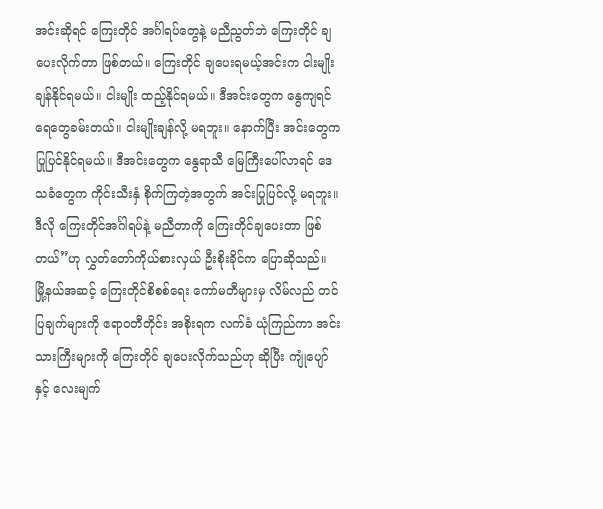အင်းဆိုရင် ကြေးတိုင် အင်္ဂါရပ်တွေနဲ့ မညီညွတ်ဘဲ ကြေးတိုင် ချပေးလိုက်တာ ဖြစ်တယ်။ ကြေးတိုင် ချပေးရမယ့်အင်းက ငါးမျိုး ချန်နိုင်ရမယ်။ ငါးမျိုး ထည့်နိုင်ရမယ်။ ဒီအင်းတွေက နွေကျရင် ရေတွေခမ်းတယ်။ ငါးမျိုးချန်လို့ မရဘူး။ နောက်ပြီး အင်းတွေက ပြုပြင်နိုင်ရမယ်။ ဒီအင်းတွေက နွေရာသီ မြေကြီးပေါ်လာရင် ဒေသခံတွေက ကိုင်းသီးနှံ စိုက်ကြတဲ့အတွက် အင်းပြုပြင်လို့ မရဘူး။ ဒီလို ကြေးတိုင်အင်္ဂါရပ်နဲ့ မညီတာကို ကြေးတိုင်ချပေးတာ ဖြစ်တယ်”ဟု လွှတ်တော်ကိုယ်စားလှယ် ဦးစိုးခိုင်က ပြောဆိုသည်။
မြို့နယ်အဆင့် ကြေးတိုင်စိစစ်ရေး ကော်မတီများမှ လိမ်လည် တင်ပြချက်များကို ဧရာဝတီတိုင်း အစိုးရက လက်ခံ ယုံကြည်ကာ အင်းသားကြီးများကို ကြေးတိုင် ချပေးလိုက်သည်ဟု ဆိုပြီး ကျုံပျော်နှင့် လေးမျက်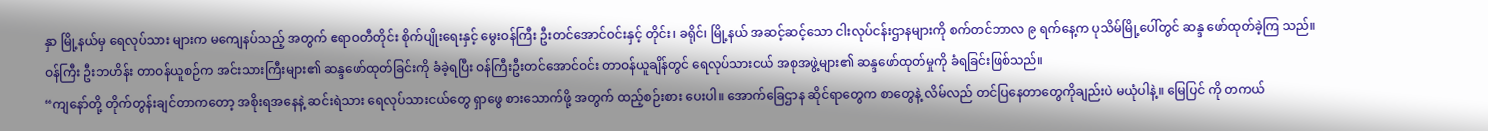နှာ မြို့နယ်မှ ရေလုပ်သား များက မကျေနပ်သည့် အတွက် ဧရာဝတီတိုင်း စိုက်ပျိုးရေးနှင့် မွေးဝန်ကြီး ဦးတင်အောင်ဝင်းနှင့် တိုင်း၊ ခရိုင်၊ မြို့နယ် အဆင့်ဆင့်သော ငါးလုပ်ငန်းဌာနများကို စက်တင်ဘာလ ၉ ရက်နေ့က ပုသိမ်မြို့ပေါ်တွင် ဆန္ဒ ဖော်ထုတ်ခဲ့ကြ သည်။
ဝန်ကြီး ဦးဘဟိန်း တာဝန်ယူစဉ်က အင်းသားကြီးများ၏ ဆန္ဒဖော်ထုတ်ခြင်းကို ခံခဲ့ရပြီး ဝန်ကြီးဦးတင်အောင်ဝင်း တာဝန်ယူချိန်တွင် ရေလုပ်သားငယ် အစုအဖွဲ့များ၏ ဆန္ဒဖော်ထုတ်မှုကို ခံရခြင်းဖြစ်သည်။
“ကျနော်တို့ တိုက်တွန်းချင်တာကတော့ အစိုးရအနေနဲ့ ဆင်းရဲသား ရေလုပ်သားငယ်တွေ ရှာဖွေ စားသောက်ဖို့ အတွက် ထည့်စဉ်းစား ပေးပါ။ အောက်ခြေဌာန ဆိုင်ရာတွေက စာတွေနဲ့ လိမ်လည် တင်ပြနေတာတွေကိုချည်းပဲ မယုံပါနဲ့။ မြေပြင် ကို တကယ်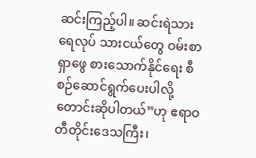ဆင်းကြည့်ပါ။ ဆင်းရဲသား ရေလုပ် သားငယ်တွေ ဝမ်းစာရှာဖွေ စားသောက်နိုင်ရေး စီစဉ်ဆောင်ရွက်ပေးပါလို့ တောင်းဆိုပါတယ်”ဟု ဧရာဝတီတိုင်းဒေသကြီး၊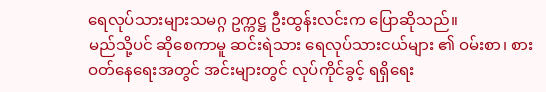ရေလုပ်သားများသမဂ္ဂ ဥက္ကဋ္ဌ ဦးထွန်းလင်းက ပြောဆိုသည်။
မည်သို့ပင် ဆိုစေကာမူ ဆင်းရဲသား ရေလုပ်သားငယ်များ ၏ ဝမ်းစာ၊ စားဝတ်နေရေးအတွင် အင်းများတွင် လုပ်ကိုင်ခွင့် ရရှိရေး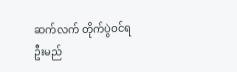ဆက်လက် တိုက်ပွဲဝင်ရဦးမည်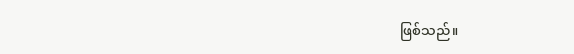ဖြစ်သည်။